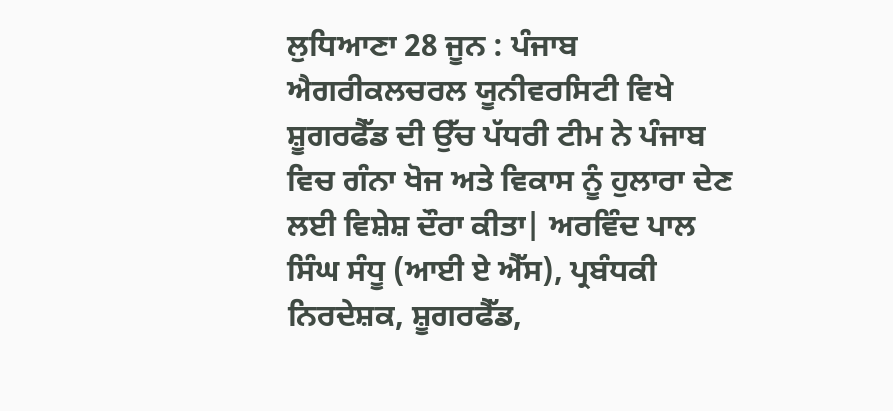ਲੁਧਿਆਣਾ 28 ਜੂਨ : ਪੰਜਾਬ ਐਗਰੀਕਲਚਰਲ ਯੂਨੀਵਰਸਿਟੀ ਵਿਖੇ ਸ਼ੂਗਰਫੈੱਡ ਦੀ ਉੱਚ ਪੱਧਰੀ ਟੀਮ ਨੇ ਪੰਜਾਬ ਵਿਚ ਗੰਨਾ ਖੋਜ ਅਤੇ ਵਿਕਾਸ ਨੂੰ ਹੁਲਾਰਾ ਦੇਣ ਲਈ ਵਿਸ਼ੇਸ਼ ਦੌਰਾ ਕੀਤਾ| ਅਰਵਿੰਦ ਪਾਲ ਸਿੰਘ ਸੰਧੂ (ਆਈ ਏ ਐੱਸ), ਪ੍ਰਬੰਧਕੀ ਨਿਰਦੇਸ਼ਕ, ਸ਼ੂਗਰਫੈੱਡ,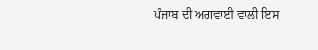ਪੰਜਾਬ ਦੀ ਅਗਵਾਈ ਵਾਲੀ ਇਸ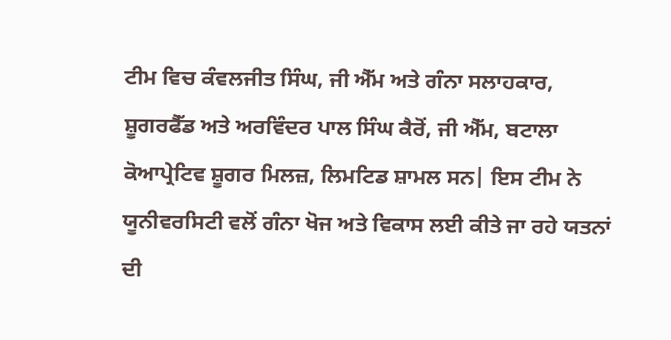ਟੀਮ ਵਿਚ ਕੰਵਲਜੀਤ ਸਿੰਘ, ਜੀ ਐੱਮ ਅਤੇ ਗੰਨਾ ਸਲਾਹਕਾਰ, ਸ਼ੂਗਰਫੈੱਡ ਅਤੇ ਅਰਵਿੰਦਰ ਪਾਲ ਸਿੰਘ ਕੈਰੋਂ, ਜੀ ਐੱਮ, ਬਟਾਲਾ ਕੋਆਪ੍ਰੇਟਿਵ ਸ਼ੂਗਰ ਮਿਲਜ਼, ਲਿਮਟਿਡ ਸ਼ਾਮਲ ਸਨ| ਇਸ ਟੀਮ ਨੇ ਯੂਨੀਵਰਸਿਟੀ ਵਲੋਂ ਗੰਨਾ ਖੋਜ ਅਤੇ ਵਿਕਾਸ ਲਈ ਕੀਤੇ ਜਾ ਰਹੇ ਯਤਨਾਂ ਦੀ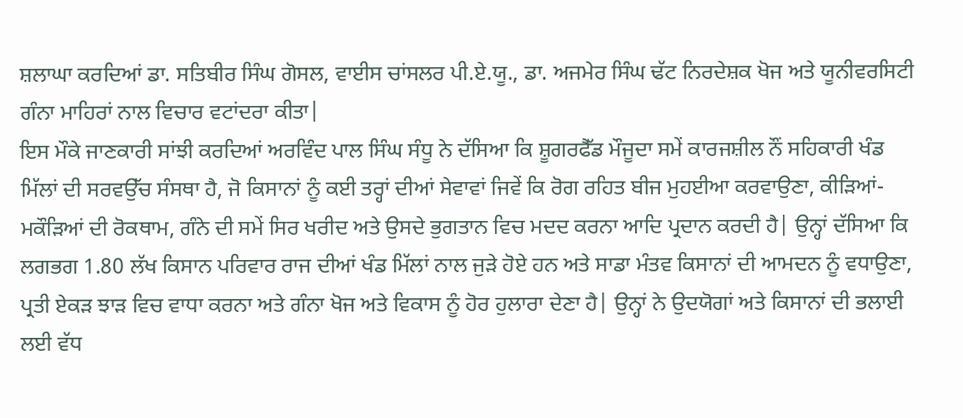ਸ਼ਲਾਘਾ ਕਰਦਿਆਂ ਡਾ. ਸਤਿਬੀਰ ਸਿੰਘ ਗੋਸਲ, ਵਾਈਸ ਚਾਂਸਲਰ ਪੀ.ਏ.ਯੂ., ਡਾ. ਅਜਮੇਰ ਸਿੰਘ ਢੱਟ ਨਿਰਦੇਸ਼ਕ ਖੋਜ ਅਤੇ ਯੂਨੀਵਰਸਿਟੀ ਗੰਨਾ ਮਾਹਿਰਾਂ ਨਾਲ ਵਿਚਾਰ ਵਟਾਂਦਰਾ ਕੀਤਾ|
ਇਸ ਮੌਕੇ ਜਾਣਕਾਰੀ ਸਾਂਝੀ ਕਰਦਿਆਂ ਅਰਵਿੰਦ ਪਾਲ ਸਿੰਘ ਸੰਧੂ ਨੇ ਦੱਸਿਆ ਕਿ ਸ਼ੂਗਰਫੈੱਡ ਮੌਜੂਦਾ ਸਮੇਂ ਕਾਰਜਸ਼ੀਲ ਨੌਂ ਸਹਿਕਾਰੀ ਖੰਡ ਮਿੱਲਾਂ ਦੀ ਸਰਵਉੱਚ ਸੰਸਥਾ ਹੈ, ਜੋ ਕਿਸਾਨਾਂ ਨੂੰ ਕਈ ਤਰ੍ਹਾਂ ਦੀਆਂ ਸੇਵਾਵਾਂ ਜਿਵੇਂ ਕਿ ਰੋਗ ਰਹਿਤ ਬੀਜ ਮੁਹਈਆ ਕਰਵਾਉਣਾ, ਕੀੜਿਆਂ-ਮਕੌੜਿਆਂ ਦੀ ਰੋਕਥਾਮ, ਗੰਨੇ ਦੀ ਸਮੇਂ ਸਿਰ ਖਰੀਦ ਅਤੇ ਉਸਦੇ ਭੁਗਤਾਨ ਵਿਚ ਮਦਦ ਕਰਨਾ ਆਦਿ ਪ੍ਰਦਾਨ ਕਰਦੀ ਹੈ| ਉਨ੍ਹਾਂ ਦੱਸਿਆ ਕਿ ਲਗਭਗ 1.80 ਲੱਖ ਕਿਸਾਨ ਪਰਿਵਾਰ ਰਾਜ ਦੀਆਂ ਖੰਡ ਮਿੱਲਾਂ ਨਾਲ ਜੁੜੇ ਹੋਏ ਹਨ ਅਤੇ ਸਾਡਾ ਮੰਤਵ ਕਿਸਾਨਾਂ ਦੀ ਆਮਦਨ ਨੂੰ ਵਧਾਉਣਾ, ਪ੍ਰਤੀ ਏਕੜ ਝਾੜ ਵਿਚ ਵਾਧਾ ਕਰਨਾ ਅਤੇ ਗੰਨਾ ਖੋਜ ਅਤੇ ਵਿਕਾਸ ਨੂੰ ਹੋਰ ਹੁਲਾਰਾ ਦੇਣਾ ਹੈ| ਉਨ੍ਹਾਂ ਨੇ ਉਦਯੋਗਾਂ ਅਤੇ ਕਿਸਾਨਾਂ ਦੀ ਭਲਾਈ ਲਈ ਵੱਧ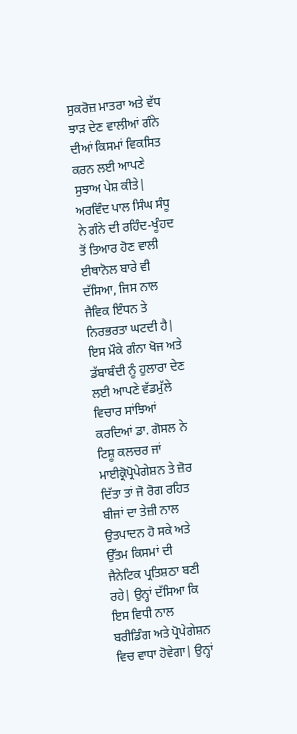ਸੁਕਰੋਜ਼ ਮਾਤਰਾ ਅਤੇ ਵੱਧ ਝਾੜ ਦੇਣ ਵਾਲੀਆਂ ਗੰਨੇ ਦੀਆਂ ਕਿਸਮਾਂ ਵਿਕਸਿਤ ਕਰਨ ਲਈ ਆਪਣੇ ਸੁਝਾਅ ਪੇਸ਼ ਕੀਤੇ| ਅਰਵਿੰਦ ਪਾਲ ਸਿੰਘ ਸੰਧੂ ਨੇ ਗੰਨੇ ਦੀ ਰਹਿੰਦ-ਖੂੰਹਦ ਤੋਂ ਤਿਆਰ ਹੋਣ ਵਾਲੀ ਈਥਾਨੋਲ ਬਾਰੇ ਵੀ ਦੱਸਿਆ, ਜਿਸ ਨਾਲ ਜੈਵਿਕ ਇੰਧਨ ਤੇ ਨਿਰਭਰਤਾ ਘਟਦੀ ਹੈ|
ਇਸ ਮੌਕੇ ਗੰਨਾ ਖੋਜ ਅਤੇ ਡੱਬਾਬੰਦੀ ਨੂੰ ਹੁਲਾਰਾ ਦੇਣ ਲਈ ਆਪਣੇ ਵੱਡਮੁੱਲੇ ਵਿਚਾਰ ਸਾਂਝਿਆਂ ਕਰਦਿਆਂ ਡਾ. ਗੋਸਲ ਨੇ ਟਿਸ਼ੂ ਕਲਚਰ ਜਾਂ ਮਾਈਕ੍ਰੋਪ੍ਰੋਪੇਗੇਸ਼ਨ ਤੇ ਜ਼ੋਰ ਦਿੱਤਾ ਤਾਂ ਜੋ ਰੋਗ ਰਹਿਤ ਬੀਜਾਂ ਦਾ ਤੇਜ਼ੀ ਨਾਲ ਉਤਪਾਦਨ ਹੋ ਸਕੇ ਅਤੇ ਉੱਤਮ ਕਿਸਮਾਂ ਦੀ ਜੈਨੇਟਿਕ ਪ੍ਰਤਿਸ਼ਠਾ ਬਣੀ ਰਹੇ| ਉਨ੍ਹਾਂ ਦੱਸਿਆ ਕਿ ਇਸ ਵਿਧੀ ਨਾਲ ਬਰੀਡਿੰਗ ਅਤੇ ਪ੍ਰੋਪੇਗੇਸ਼ਨ ਵਿਚ ਵਾਧਾ ਹੋਵੇਗਾ| ਉਨ੍ਹਾਂ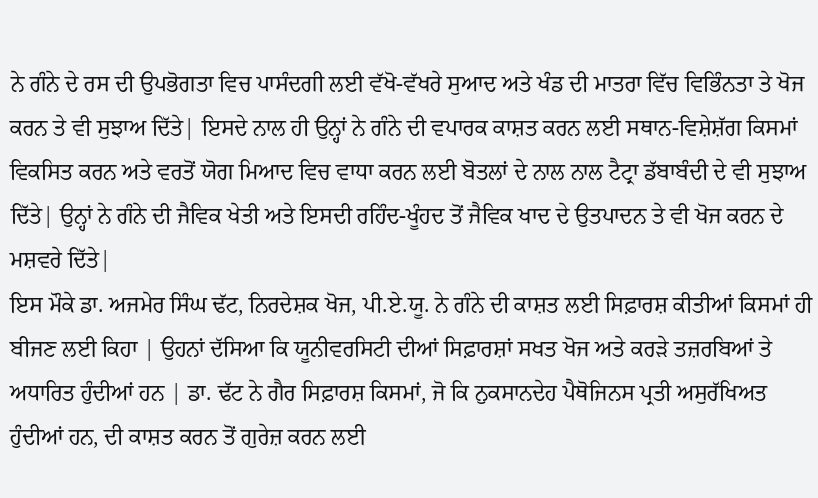ਨੇ ਗੰਨੇ ਦੇ ਰਸ ਦੀ ਉਪਭੋਗਤਾ ਵਿਚ ਪਾਸੰਦਗੀ ਲਈ ਵੱਖੋ-ਵੱਖਰੇ ਸੁਆਦ ਅਤੇ ਖੰਡ ਦੀ ਮਾਤਰਾ ਵਿੱਚ ਵਿਭਿੰਨਤਾ ਤੇ ਖੋਜ ਕਰਨ ਤੇ ਵੀ ਸੁਝਾਅ ਦਿੱਤੇ| ਇਸਦੇ ਨਾਲ ਹੀ ਉਨ੍ਹਾਂ ਨੇ ਗੰਨੇ ਦੀ ਵਪਾਰਕ ਕਾਸ਼ਤ ਕਰਨ ਲਈ ਸਥਾਨ-ਵਿਸ਼ੇਸ਼ੱਗ ਕਿਸਮਾਂ ਵਿਕਸਿਤ ਕਰਨ ਅਤੇ ਵਰਤੋਂ ਯੋਗ ਮਿਆਦ ਵਿਚ ਵਾਧਾ ਕਰਨ ਲਈ ਬੋਤਲਾਂ ਦੇ ਨਾਲ ਨਾਲ ਟੈਟ੍ਰਾ ਡੱਬਾਬੰਦੀ ਦੇ ਵੀ ਸੁਝਾਅ ਦਿੱਤੇ| ਉਨ੍ਹਾਂ ਨੇ ਗੰਨੇ ਦੀ ਜੈਵਿਕ ਖੇਤੀ ਅਤੇ ਇਸਦੀ ਰਹਿੰਦ-ਖੂੰਹਦ ਤੋਂ ਜੈਵਿਕ ਖਾਦ ਦੇ ਉਤਪਾਦਨ ਤੇ ਵੀ ਖੋਜ ਕਰਨ ਦੇ ਮਸ਼ਵਰੇ ਦਿੱਤੇ|
ਇਸ ਮੌਕੇ ਡਾ. ਅਜਮੇਰ ਸਿੰਘ ਢੱਟ, ਨਿਰਦੇਸ਼ਕ ਖੋਜ, ਪੀ.ਏ.ਯੂ. ਨੇ ਗੰਨੇ ਦੀ ਕਾਸ਼ਤ ਲਈ ਸਿਫ਼ਾਰਸ਼ ਕੀਤੀਆਂ ਕਿਸਮਾਂ ਹੀ ਬੀਜਣ ਲਈ ਕਿਹਾ | ਉਹਨਾਂ ਦੱਸਿਆ ਕਿ ਯੂਨੀਵਰਸਿਟੀ ਦੀਆਂ ਸਿਫ਼ਾਰਸ਼ਾਂ ਸਖਤ ਖੋਜ ਅਤੇ ਕਰੜੇ ਤਜ਼ਰਬਿਆਂ ਤੇ ਅਧਾਰਿਤ ਹੁੰਦੀਆਂ ਹਨ | ਡਾ. ਢੱਟ ਨੇ ਗੈਰ ਸਿਫ਼ਾਰਸ਼ ਕਿਸਮਾਂ, ਜੋ ਕਿ ਨੁਕਸਾਨਦੇਹ ਪੈਥੋਜਿਨਸ ਪ੍ਰਤੀ ਅਸੁਰੱਖਿਅਤ ਹੁੰਦੀਆਂ ਹਨ, ਦੀ ਕਾਸ਼ਤ ਕਰਨ ਤੋਂ ਗੁਰੇਜ਼ ਕਰਨ ਲਈ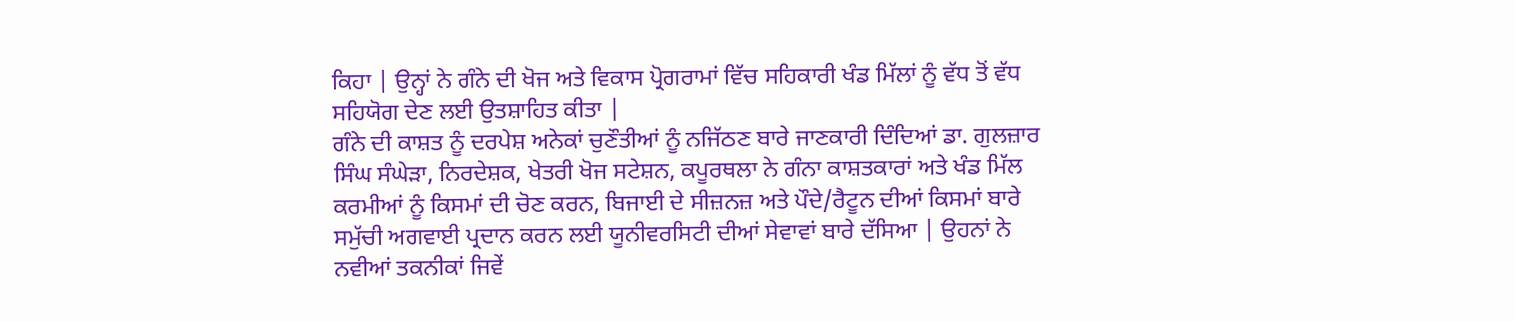ਕਿਹਾ | ਉਨ੍ਹਾਂ ਨੇ ਗੰਨੇ ਦੀ ਖੋਜ ਅਤੇ ਵਿਕਾਸ ਪ੍ਰੋਗਰਾਮਾਂ ਵਿੱਚ ਸਹਿਕਾਰੀ ਖੰਡ ਮਿੱਲਾਂ ਨੂੰ ਵੱਧ ਤੋਂ ਵੱਧ ਸਹਿਯੋਗ ਦੇਣ ਲਈ ਉਤਸ਼ਾਹਿਤ ਕੀਤਾ |
ਗੰਨੇ ਦੀ ਕਾਸ਼ਤ ਨੂੰ ਦਰਪੇਸ਼ ਅਨੇਕਾਂ ਚੁਣੌਤੀਆਂ ਨੂੰ ਨਜਿੱਠਣ ਬਾਰੇ ਜਾਣਕਾਰੀ ਦਿੰਦਿਆਂ ਡਾ. ਗੁਲਜ਼ਾਰ ਸਿੰਘ ਸੰਘੇੜਾ, ਨਿਰਦੇਸ਼ਕ, ਖੇਤਰੀ ਖੋਜ ਸਟੇਸ਼ਨ, ਕਪੂਰਥਲਾ ਨੇ ਗੰਨਾ ਕਾਸ਼ਤਕਾਰਾਂ ਅਤੇ ਖੰਡ ਮਿੱਲ ਕਰਮੀਆਂ ਨੂੰ ਕਿਸਮਾਂ ਦੀ ਚੋਣ ਕਰਨ, ਬਿਜਾਈ ਦੇ ਸੀਜ਼ਨਜ਼ ਅਤੇ ਪੌਦੇ/ਰੈਟੂਨ ਦੀਆਂ ਕਿਸਮਾਂ ਬਾਰੇ ਸਮੁੱਚੀ ਅਗਵਾਈ ਪ੍ਰਦਾਨ ਕਰਨ ਲਈ ਯੂਨੀਵਰਸਿਟੀ ਦੀਆਂ ਸੇਵਾਵਾਂ ਬਾਰੇ ਦੱਸਿਆ | ਉਹਨਾਂ ਨੇ ਨਵੀਆਂ ਤਕਨੀਕਾਂ ਜਿਵੇਂ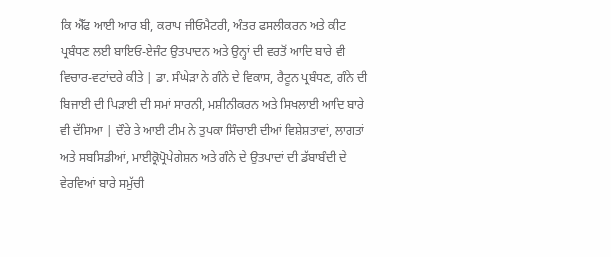ਕਿ ਐੱਫ ਆਈ ਆਰ ਬੀ, ਕਰਾਪ ਜੀਓਮੈਟਰੀ, ਅੰਤਰ ਫਸਲੀਕਰਨ ਅਤੇ ਕੀਟ ਪ੍ਰਬੰਧਣ ਲਈ ਬਾਇਓ-ਏਜੰਟ ਉਤਪਾਦਨ ਅਤੇ ਉਨ੍ਹਾਂ ਦੀ ਵਰਤੋਂ ਆਦਿ ਬਾਰੇ ਵੀ ਵਿਚਾਰ-ਵਟਾਂਦਰੇ ਕੀਤੇ | ਡਾ. ਸੰਘੇੜਾ ਨੇ ਗੰਨੇ ਦੇ ਵਿਕਾਸ, ਰੈਟੂਨ ਪ੍ਰਬੰਧਣ, ਗੰਨੇ ਦੀ ਬਿਜਾਈ ਦੀ ਪਿੜਾਈ ਦੀ ਸਮਾਂ ਸਾਰਨੀ, ਮਸ਼ੀਨੀਕਰਨ ਅਤੇ ਸਿਖਲਾਈ ਆਦਿ ਬਾਰੇ ਵੀ ਦੱਸਿਆ | ਦੌਰੇ ਤੇ ਆਈ ਟੀਮ ਨੇ ਤੁਪਕਾ ਸਿੰਚਾਈ ਦੀਆਂ ਵਿਸ਼ੇਸ਼ਤਾਵਾਂ, ਲਾਗਤਾਂ ਅਤੇ ਸਬਸਿਡੀਆਂ, ਮਾਈਕ੍ਰੋਪ੍ਰੋਪੇਗੇਸ਼ਨ ਅਤੇ ਗੰਨੇ ਦੇ ਉਤਪਾਦਾਂ ਦੀ ਡੱਬਾਬੰਦੀ ਦੇ ਵੇਰਵਿਆਂ ਬਾਰੇ ਸਮੁੱਚੀ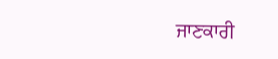ਜਾਣਕਾਰੀ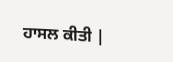ਹਾਸਲ ਕੀਤੀ |